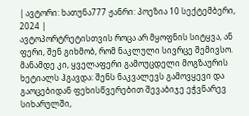| ავტორი: ხათუნა777 ჟანრი: პოეზია 10 სექტემბერი, 2024 |
ავტოპორტრეტისთვის როცა არ მყოფნის სიტყვა, ან ფერი, შენ გიხმობ, რომ ნაკლული სივრცე შემივსო.
მანამდე კი, ყველაფერი გამოუცდელი მოგზაურის ხეტიალს ჰგავდა: შენს ნაკვალევს გამოვყევი და გაოცებიდან ფეხისწვერებით შევაბიჯე ეჭვნარევ სიხარულში,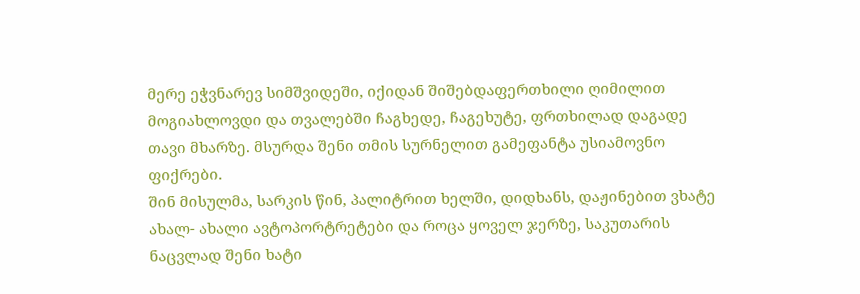მერე ეჭვნარევ სიმშვიდეში, იქიდან შიშებდაფერთხილი ღიმილით მოგიახლოვდი და თვალებში ჩაგხედე, ჩაგეხუტე, ფრთხილად დაგადე თავი მხარზე. მსურდა შენი თმის სურნელით გამეფანტა უსიამოვნო ფიქრები.
შინ მისულმა, სარკის წინ, პალიტრით ხელში, დიდხანს, დაჟინებით ვხატე ახალ- ახალი ავტოპორტრეტები და როცა ყოველ ჯერზე, საკუთარის ნაცვლად შენი ხატი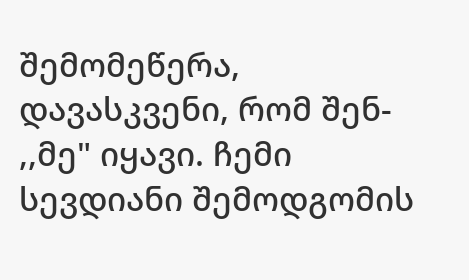შემომეწერა, დავასკვენი, რომ შენ- ,,მე" იყავი. ჩემი სევდიანი შემოდგომის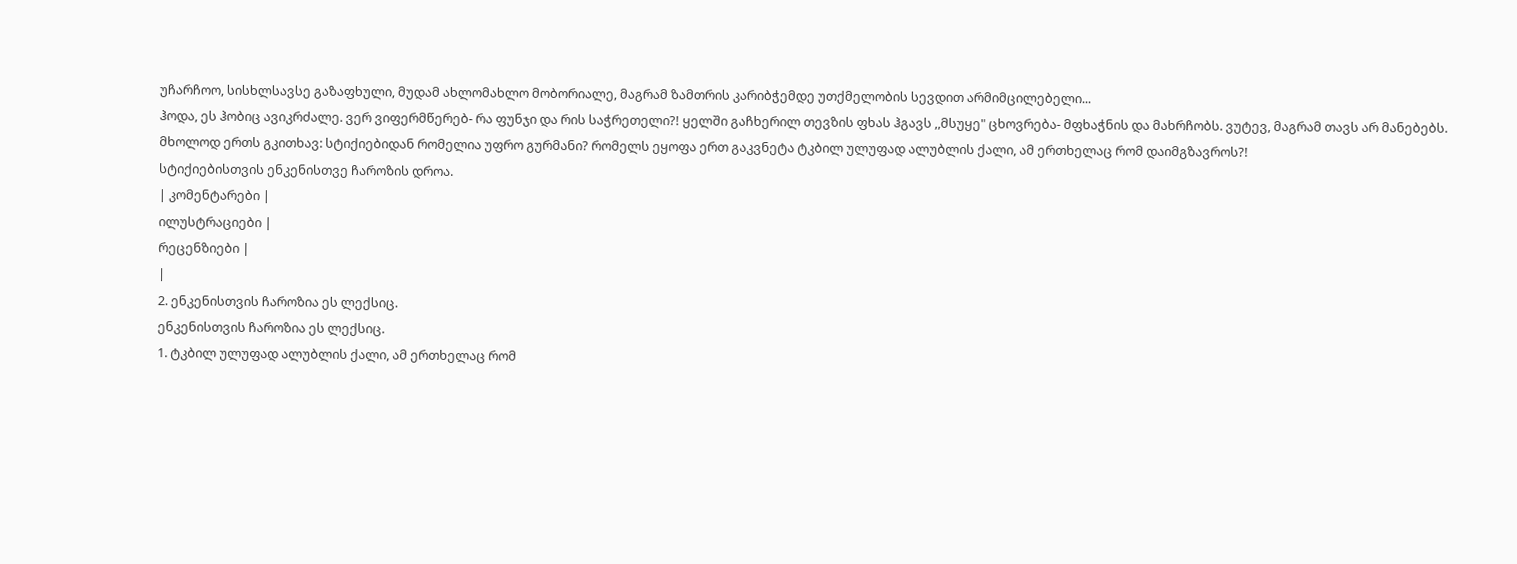უჩარჩოო, სისხლსავსე გაზაფხული, მუდამ ახლომახლო მობორიალე, მაგრამ ზამთრის კარიბჭემდე უთქმელობის სევდით არმიმცილებელი...
ჰოდა, ეს ჰობიც ავიკრძალე. ვერ ვიფერმწერებ- რა ფუნჯი და რის საჭრეთელი?! ყელში გაჩხერილ თევზის ფხას ჰგავს ,,მსუყე" ცხოვრება- მფხაჭნის და მახრჩობს. ვუტევ, მაგრამ თავს არ მანებებს.
მხოლოდ ერთს გკითხავ: სტიქიებიდან რომელია უფრო გურმანი? რომელს ეყოფა ერთ გაკვნეტა ტკბილ ულუფად ალუბლის ქალი, ამ ერთხელაც რომ დაიმგზავროს?!
სტიქიებისთვის ენკენისთვე ჩაროზის დროა.
| კომენტარები |
ილუსტრაციები |
რეცენზიები |
|
2. ენკენისთვის ჩაროზია ეს ლექსიც.
ენკენისთვის ჩაროზია ეს ლექსიც.
1. ტკბილ ულუფად ალუბლის ქალი, ამ ერთხელაც რომ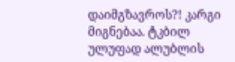დაიმგზავროს?! კარგი მიგნებაა. ტკბილ ულუფად ალუბლის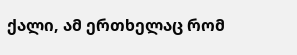ქალი, ამ ერთხელაც რომ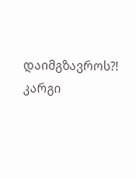დაიმგზავროს?! კარგი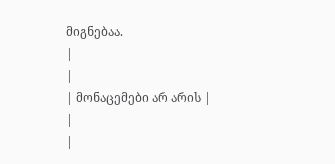მიგნებაა.
|
|
| მონაცემები არ არის |
|
|